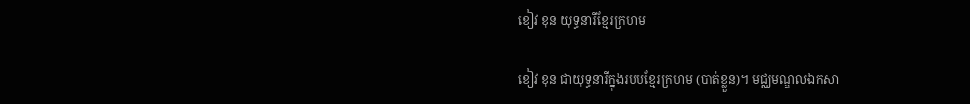ខៀវ ខុន យុទ្ធនារីខ្មែរក្រហម

ខៀវ ខុន ជាយុទ្ធនារីក្នុងរបបខ្មែរក្រហម (បាត់ខ្លួន)។ មជ្ឈមណ្ឌលឯកសា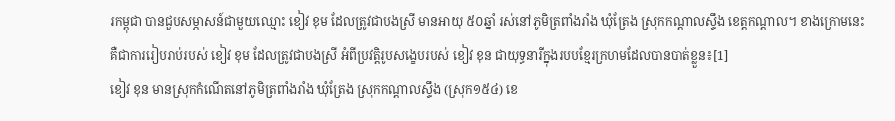រកម្ពុជា បានជួបសម្ភាសន៍ជាមួយឈ្មោះ ខៀវ ខុម ដែលត្រូវជាបងស្រី មានអាយុ ៥០ឆ្នាំ រស់នៅភូមិត្រពាំងរាំង ឃុំត្រែង ស្រុកកណ្តាលស្ទឹង ខេត្តកណ្តាល។ ខាងក្រោមនេះ គឺជាការរៀបរាប់របស់ ខៀវ ខុម ដែលត្រូវជាបងស្រី អំពីប្រវត្តិរូបសង្ខេបរបស់ ខៀវ ខុន ជាយុទ្ធនារីក្នុងរបបខ្មែរក្រហមដែលបានបាត់ខ្លួន៖[1]
ខៀវ ខុន មានស្រុកកំណើតនៅភូមិត្រពាំងរាំង ឃុំត្រែង ស្រុកកណ្តាលស្ទឹង (ស្រុក១៥៤) ខេ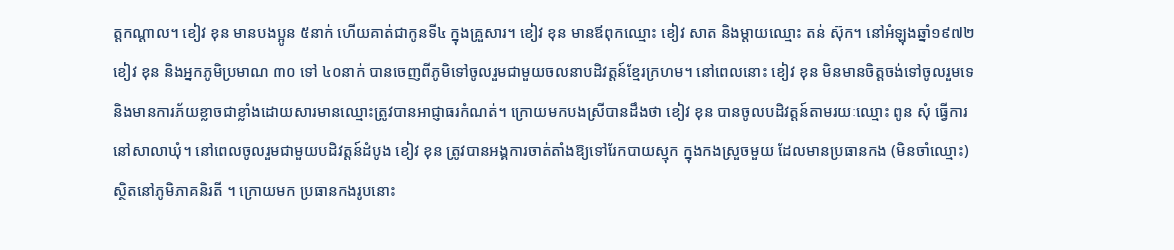ត្តកណ្តាល។ ខៀវ ខុន មានបងប្អូន ៥នាក់ ហើយគាត់ជាកូនទី៤ ក្នុងគ្រួសារ។ ខៀវ ខុន មានឪពុកឈ្មោះ ខៀវ សាត និងម្តាយឈ្មោះ តន់ ស៊ុក។ នៅអំឡុងឆ្នាំ១៩៧២ ខៀវ ខុន និងអ្នកភូមិប្រមាណ ៣០ ទៅ ៤០នាក់ បានចេញពីភូមិទៅចូលរួមជាមួយចលនាបដិវត្តន៍ខ្មែរក្រហម។ នៅពេលនោះ ខៀវ ខុន មិនមានចិត្តចង់ទៅចូលរួមទេ និងមានការភ័យខ្លាចជាខ្លាំងដោយសារមានឈ្មោះត្រូវបានអាជ្ញាធរកំណត់។ ក្រោយមកបងស្រីបានដឹងថា ខៀវ ខុន បានចូលបដិវត្តន៍តាមរយៈឈ្មោះ ពូន សុំ ធ្វើការនៅសាលាឃុំ។ នៅពេលចូលរួមជាមួយបដិវត្តន៍ដំបូង ខៀវ ខុន ត្រូវបានអង្គការចាត់តាំងឱ្យទៅរែកបាយស្មុក ក្នុងកងស្រួចមួយ ដែលមានប្រធានកង (មិនចាំឈ្មោះ) ស្ថិតនៅភូមិភាគនិរតី ។ ក្រោយមក ប្រធានកងរូបនោះ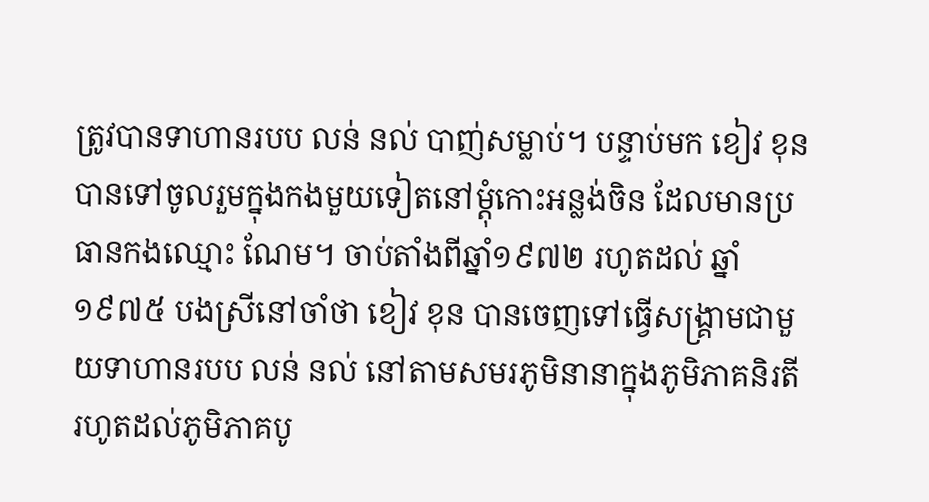ត្រូវបានទាហានរបប លន់ នល់ បាញ់សម្លាប់។ បន្ទាប់មក ខៀវ ខុន បានទៅចូលរួមក្នុងកងមួយទៀតនៅម្តុំកោះអន្លង់ចិន ដែលមានប្រធានកងឈ្មោះ ណែម។ ចាប់តាំងពីឆ្នាំ១៩៧២ រហូតដល់ ឆ្នាំ១៩៧៥ បងស្រីនៅចាំថា ខៀវ ខុន បានចេញទៅធ្វើសង្គ្រាមជាមួយទាហានរបប លន់ នល់ នៅតាមសមរភូមិនានាក្នុងភូមិភាគនិរតី រហូតដល់ភូមិភាគបូ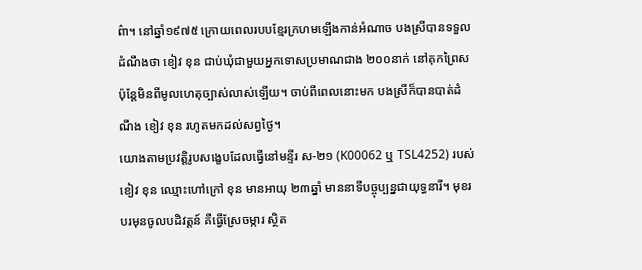ព៌ា។ នៅឆ្នាំ១៩៧៥ ក្រោយពេលរបបខ្មែរក្រហមឡើងកាន់អំណាច បងស្រីបានទទួលដំណឹងថា ខៀវ ខុន ជាប់ឃុំជាមួយអ្នកទោសប្រមាណជាង ២០០នាក់ នៅគុកព្រៃស ប៉ុន្តែមិនពីមូលហេតុច្បាស់លាស់ឡើយ។ ចាប់ពីពេលនោះមក បងស្រីក៏បានបាត់ដំណឹង ខៀវ ខុន រហូតមកដល់សព្វថ្ងៃ។
យោងតាមប្រវត្តិរូបសង្ខេបដែលធ្វើនៅមន្ទីរ ស-២១ (K00062 ឬ TSL4252) របស់ ខៀវ ខុន ឈ្មោះហៅក្រៅ ខុន មានអាយុ ២៣ឆ្នាំ មាននាទីបច្ចុប្បន្នជាយុទ្ធនារី។ មុខរបរមុនចូលបដិវត្តន៍ គឺធ្វើស្រែចម្ការ ស្ថិត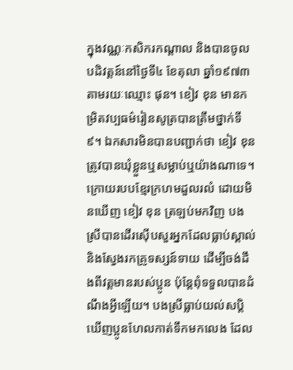ក្នុងវណ្ណៈកសិករកណ្តាល និងបានចូលបដិវត្តន៍នៅថ្ងៃទី៤ ខែតុលា ឆ្នាំ១៩៧៣ តាមរយៈឈ្មោះ ផុន។ ខៀវ ខុន មានកម្រិតវប្បធម៌រៀនសូត្របានត្រឹមថ្នាក់ទី៩។ ឯកសារមិនបានបញ្ជាក់ថា ខៀវ ខុន ត្រូវបានឃុំខ្លួនឬសម្លាប់ឬយ៉ាងណាទេ។
ក្រោយរបបខ្មែរក្រហមដួលរលំ ដោយមិនឃើញ ខៀវ ខុន ត្រឡប់មកវិញ បងស្រីបានដើរស៊ើបសួរអ្នកដែលធ្លាប់ស្គាល់ និងស្វែងរកគ្រូទស្សន៍ទាយ ដើម្បីចង់ដឹងពីវត្តមានរបស់ប្អូន ប៉ុន្តែពុំទទួលបានដំណឹងអ្វីឡើយ។ បងស្រីធ្លាប់យល់សប្តិឃើញប្អូនហែលកាត់ទឹកមកលេង ដែល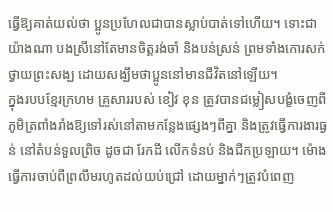ធ្វើឱ្យគាត់យល់ថា ប្អូនប្រហែលជាបានស្លាប់បាត់ទៅហើយ។ ទោះជាយ៉ាងណា បងស្រីនៅតែមានចិត្តរង់ចាំ និងបន់ស្រន់ ព្រមទាំងកោរសក់ថ្វាយព្រះសង្ឃ ដោយសង្ឃឹមថាប្អូននៅមានជីវិតនៅឡើយ។
ក្នុងរបបខ្មែរក្រហម គ្រួសាររបស់ ខៀវ ខុន ត្រូវបានជម្លៀសបង្ខំចេញពីភូមិត្រពាំងរាំងឱ្យទៅរស់នៅតាមកន្លែងផ្សេងៗពីគ្នា និងត្រូវធ្វើការងារធ្ងន់ នៅតំបន់ទួលព្រិច ដូចជា រែកដី លើកទំនប់ និងជីកប្រឡាយ។ ម៉ោងធ្វើការចាប់ពីព្រលឹមរហូតដល់យប់ជ្រៅ ដោយម្នាក់ៗត្រូវបំពេញ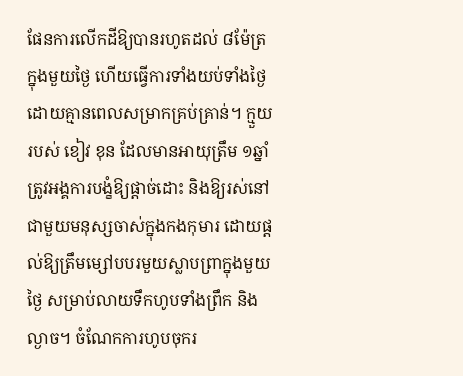ផែនការលើកដីឱ្យបានរហូតដល់ ៨ម៉ែត្រ ក្នុងមួយថ្ងៃ ហើយធ្វើការទាំងយប់ទាំងថ្ងៃដោយគ្មានពេលសម្រាកគ្រប់គ្រាន់។ ក្មួយរបស់ ខៀវ ខុន ដែលមានអាយុត្រឹម ១ឆ្នាំ ត្រូវអង្គការបង្ខំឱ្យផ្តាច់ដោះ និងឱ្យរស់នៅជាមួយមនុស្សចាស់ក្នុងកងកុមារ ដោយផ្តល់ឱ្យត្រឹមម្សៅបបរមួយស្លាបព្រាក្នុងមួយថ្ងៃ សម្រាប់លាយទឹកហូបទាំងព្រឹក និងល្ងាច។ ចំណែកការហូបចុករ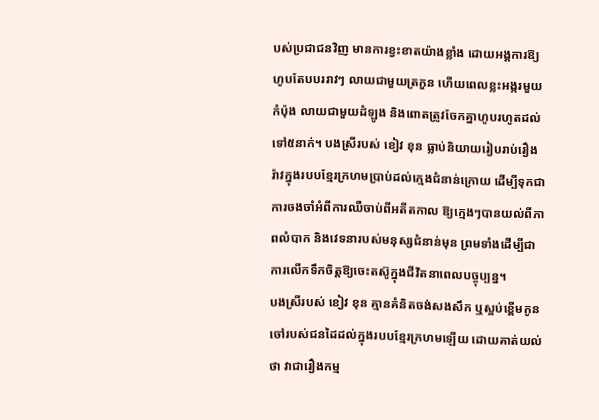បស់ប្រជាជនវិញ មានការខ្វះខាតយ៉ាងខ្លាំង ដោយអង្គការឱ្យហូបតែបបររាវៗ លាយជាមួយត្រកួន ហើយពេលខ្លះអង្ករមួយកំប៉ុង លាយជាមួយដំឡូង និងពោតត្រូវចែកគ្នាហូបរហូតដល់ទៅ៥នាក់។ បងស្រីរបស់ ខៀវ ខុន ធ្លាប់និយាយរៀបរាប់រឿងរ៉ាវក្នុងរបបខ្មែរក្រហមប្រាប់ដល់ក្មេងជំនាន់ក្រោយ ដើម្បីទុកជាការចងចាំអំពីការឈឺចាប់ពីអតីតកាល ឱ្យក្មេងៗបានយល់ពីភាពលំបាក និងវេទនារបស់មនុស្សជំនាន់មុន ព្រមទាំងដើម្បីជាការលើកទឹកចិត្តឱ្យចេះតស៊ូក្នុងជីវិតនាពេលបច្ចុប្បន្ន។
បងស្រីរបស់ ខៀវ ខុន គ្មានគំនិតចង់សងសឹក ឬស្អប់ខ្ពើមកូនចៅរបស់ជនដៃដល់ក្នុងរបបខ្មែរក្រហមឡើយ ដោយគាត់យល់ថា វាជារឿងកម្ម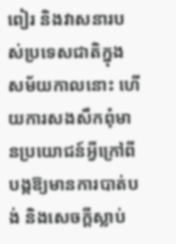ពៀរ និងវាសនារបស់ប្រទេសជាតិក្នុងសម័យកាលនោះ ហើយការសងសឹកពុំមានប្រយោជន៍អ្វីក្រៅពីបង្កឱ្យមានការបាត់បង់ និងសេចក្តីស្លាប់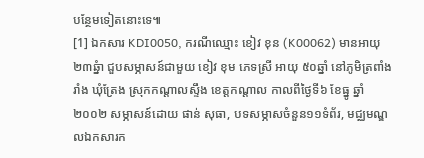បន្ថែមទៀតនោះទេ៕
[1] ឯកសារ KDI0050, ករណីឈ្មោះ ខៀវ ខុន (K00062) មានអាយុ ២៣ឆ្នំា ជួបសម្ភាសន៍ជាមួយ ខៀវ ខុម ភេទស្រី អាយុ ៥០ឆ្នាំ នៅភូមិត្រពាំងរាំង ឃុំត្រែង ស្រុកកណ្តាលស្ទឹង ខេត្តកណ្តាល កាលពីថ្ងៃទី៦ ខែធ្នូ ឆ្នាំ២០០២ សម្ភាសន៍ដោយ ផាន់ សុធា, បទសម្ភាសចំនួន១១ទំព័រ, មជ្ឈមណ្ឌលឯកសារក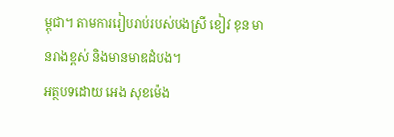ម្ពុជា។ តាមការរៀបរាប់របស់បងស្រី ខៀវ ខុន មានរាងខ្ពស់ និងមានមាឌដំបង។
អត្ថបទដោយ អេង សុខម៉េង